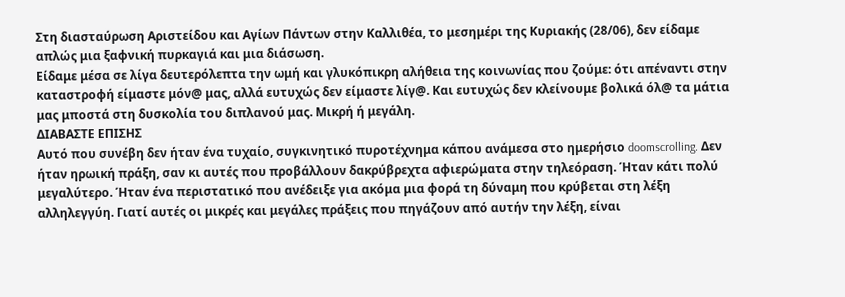Στη διασταύρωση Αριστείδου και Αγίων Πάντων στην Καλλιθέα, το μεσημέρι της Κυριακής (28/06), δεν είδαμε απλώς μια ξαφνική πυρκαγιά και μια διάσωση.
Είδαμε μέσα σε λίγα δευτερόλεπτα την ωμή και γλυκόπικρη αλήθεια της κοινωνίας που ζούμε: ότι απέναντι στην καταστροφή είμαστε μόν@ μας, αλλά ευτυχώς δεν είμαστε λίγ@. Και ευτυχώς δεν κλείνουμε βολικά όλ@ τα μάτια μας μποστά στη δυσκολία του διπλανού μας. Μικρή ή μεγάλη.
ΔΙΑΒΑΣΤΕ ΕΠΙΣΗΣ
Αυτό που συνέβη δεν ήταν ένα τυχαίο, συγκινητικό πυροτέχνημα κάπου ανάμεσα στο ημερήσιο doomscrolling. Δεν ήταν ηρωική πράξη, σαν κι αυτές που προβάλλουν δακρύβρεχτα αφιερώματα στην τηλεόραση. Ήταν κάτι πολύ μεγαλύτερο. Ήταν ένα περιστατικό που ανέδειξε για ακόμα μια φορά τη δύναμη που κρύβεται στη λέξη αλληλεγγύη. Γιατί αυτές οι μικρές και μεγάλες πράξεις που πηγάζουν από αυτήν την λέξη, είναι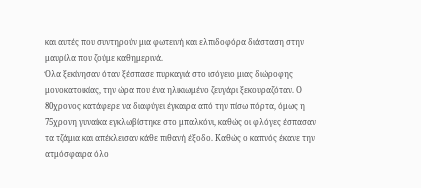και αυτές που συντηρούν μια φωτεινή και ελπιδοφόρα διάσταση στην μαυρίλα που ζούμε καθημερινά.
Όλα ξεκίνησαν όταν ξέσπασε πυρκαγιά στο ισόγειο μιας διώροφης μονοκατοικίας, την ώρα που ένα ηλικιωμένο ζευγάρι ξεκουραζόταν. Ο 80χρονος κατάφερε να διαφύγει έγκαιρα από την πίσω πόρτα, όμως η 75χρονη γυναίκα εγκλωβίστηκε στο μπαλκόνι, καθώς οι φλόγες έσπασαν τα τζάμια και απέκλεισαν κάθε πιθανή έξοδο. Καθώς ο καπνός έκανε την ατμόσφαιρα όλο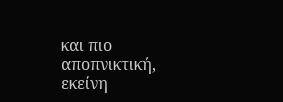και πιο αποπνικτική, εκείνη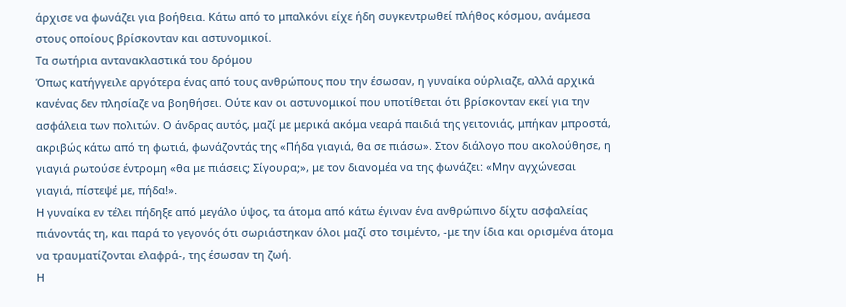άρχισε να φωνάζει για βοήθεια. Κάτω από το μπαλκόνι είχε ήδη συγκεντρωθεί πλήθος κόσμου, ανάμεσα στους οποίους βρίσκονταν και αστυνομικοί.
Τα σωτήρια αντανακλαστικά του δρόμου
Όπως κατήγγειλε αργότερα ένας από τους ανθρώπους που την έσωσαν, η γυναίκα ούρλιαζε, αλλά αρχικά κανένας δεν πλησίαζε να βοηθήσει. Ούτε καν οι αστυνομικοί που υποτίθεται ότι βρίσκονταν εκεί για την ασφάλεια των πολιτών. Ο άνδρας αυτός, μαζί με μερικά ακόμα νεαρά παιδιά της γειτονιάς, μπήκαν μπροστά, ακριβώς κάτω από τη φωτιά, φωνάζοντάς της «Πήδα γιαγιά, θα σε πιάσω». Στον διάλογο που ακολούθησε, η γιαγιά ρωτούσε έντρομη «θα με πιάσεις; Σίγουρα;», με τον διανομέα να της φωνάζει: «Μην αγχώνεσαι γιαγιά, πίστεψέ με, πήδα!».
Η γυναίκα εν τέλει πήδηξε από μεγάλο ύψος, τα άτομα από κάτω έγιναν ένα ανθρώπινο δίχτυ ασφαλείας πιάνοντάς τη, και παρά το γεγονός ότι σωριάστηκαν όλοι μαζί στο τσιμέντο, -με την ίδια και ορισμένα άτομα να τραυματίζονται ελαφρά-, της έσωσαν τη ζωή.
Η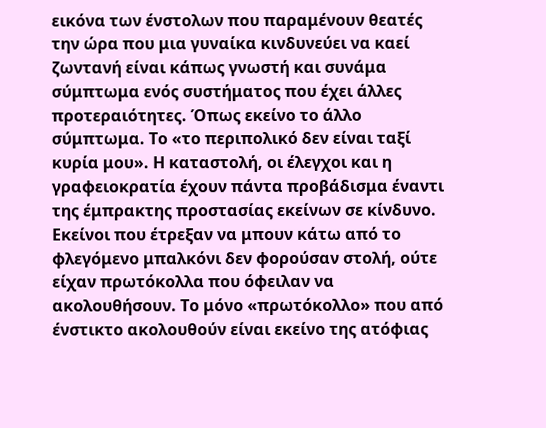εικόνα των ένστολων που παραμένουν θεατές την ώρα που μια γυναίκα κινδυνεύει να καεί ζωντανή είναι κάπως γνωστή και συνάμα σύμπτωμα ενός συστήματος που έχει άλλες προτεραιότητες. Όπως εκείνο το άλλο σύμπτωμα. Το «το περιπολικό δεν είναι ταξί κυρία μου». Η καταστολή, οι έλεγχοι και η γραφειοκρατία έχουν πάντα προβάδισμα έναντι της έμπρακτης προστασίας εκείνων σε κίνδυνο.
Εκείνοι που έτρεξαν να μπουν κάτω από το φλεγόμενο μπαλκόνι δεν φορούσαν στολή, ούτε είχαν πρωτόκολλα που όφειλαν να ακολουθήσουν. Το μόνο «πρωτόκολλο» που από ένστικτο ακολουθούν είναι εκείνο της ατόφιας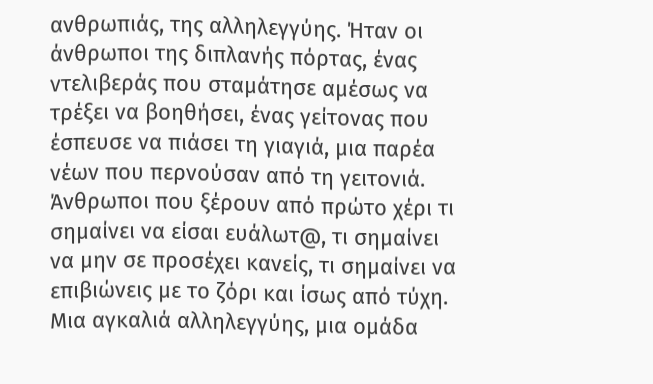ανθρωπιάς, της αλληλεγγύης. Ήταν οι άνθρωποι της διπλανής πόρτας, ένας ντελιβεράς που σταμάτησε αμέσως να τρέξει να βοηθήσει, ένας γείτονας που έσπευσε να πιάσει τη γιαγιά, μια παρέα νέων που περνούσαν από τη γειτονιά. Άνθρωποι που ξέρουν από πρώτο χέρι τι σημαίνει να είσαι ευάλωτ@, τι σημαίνει να μην σε προσέχει κανείς, τι σημαίνει να επιβιώνεις με το ζόρι και ίσως από τύχη.
Μια αγκαλιά αλληλεγγύης, μια ομάδα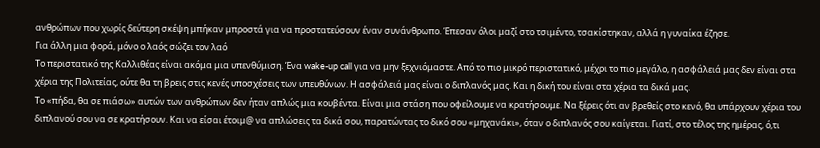ανθρώπων που χωρίς δεύτερη σκέψη μπήκαν μπροστά για να προστατεύσουν έναν συνάνθρωπο. Έπεσαν όλοι μαζί στο τσιμέντο, τσακίστηκαν, αλλά η γυναίκα έζησε.
Για άλλη μια φορά, μόνο ο λαός σώζει τον λαό
Το περιστατικό της Καλλιθέας είναι ακόμα μια υπενθύμιση. Ένα wake-up call για να μην ξεχνιόμαστε. Από το πιο μικρό περιστατικό, μέχρι το πιο μεγάλο, η ασφάλειά μας δεν είναι στα χέρια της Πολιτείας, ούτε θα τη βρεις στις κενές υποσχέσεις των υπευθύνων. Η ασφάλειά μας είναι ο διπλανός μας. Και η δική του είναι στα χέρια τα δικά μας.
Το «πήδα, θα σε πιάσω» αυτών των ανθρώπων δεν ήταν απλώς μια κουβέντα. Είναι μια στάση που οφείλουμε να κρατήσουμε. Να ξέρεις ότι αν βρεθείς στο κενό, θα υπάρχουν χέρια του διπλανού σου να σε κρατήσουν. Και να είσαι έτοιμ@ να απλώσεις τα δικά σου, παρατώντας το δικό σου «μηχανάκι», όταν ο διπλανός σου καίγεται. Γιατί, στο τέλος της ημέρας, ό,τι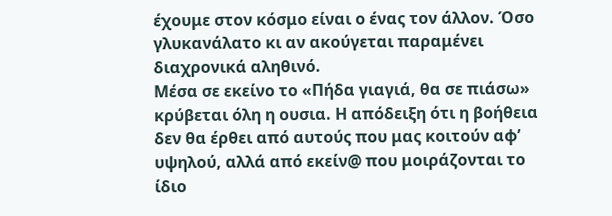έχουμε στον κόσμο είναι ο ένας τον άλλον. Όσο γλυκανάλατο κι αν ακούγεται παραμένει διαχρονικά αληθινό.
Μέσα σε εκείνο το «Πήδα γιαγιά, θα σε πιάσω» κρύβεται όλη η ουσια. Η απόδειξη ότι η βοήθεια δεν θα έρθει από αυτούς που μας κοιτούν αφ’ υψηλού, αλλά από εκείν@ που μοιράζονται το ίδιο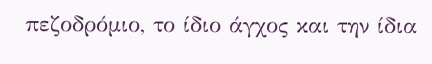πεζοδρόμιο, το ίδιο άγχος και την ίδια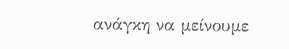ανάγκη να μείνουμε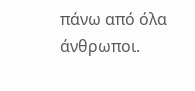πάνω από όλα άνθρωποι.